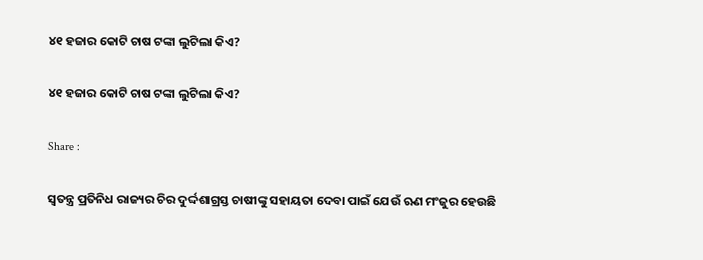୪୧ ହଜାର କୋଟି ଚାଷ ଟଙ୍କା ଲୁଟିଲା କିଏ?

୪୧ ହଜାର କୋଟି ଚାଷ ଟଙ୍କା ଲୁଟିଲା କିଏ?

Share :

ସ୍ବତନ୍ତ୍ର ପ୍ରତିନିଧ‍ ରାଜ୍ୟର ଚିର ଦୁର୍ଦ୍ଦଶାଗ୍ରସ୍ତ ଚାଷୀଙ୍କୁ ସହାୟତା ଦେବା ପାଇଁ ଯେଉଁ ଋଣ ମଂଜୁର ହେଉଛି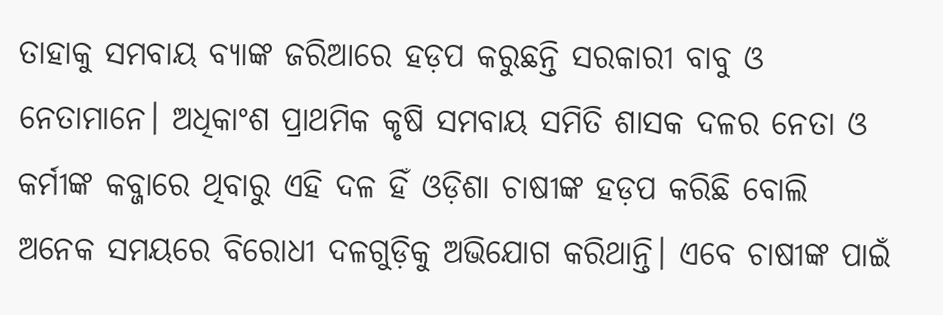ତାହାକୁ ସମବାୟ ବ୍ୟାଙ୍କ ଜରିଆରେ ହଡ଼ପ କରୁଛନ୍ତି ସରକାରୀ ବାବୁ ଓ ନେତାମାନେ। ଅଧିକାଂଶ ପ୍ରାଥମିକ କୃଷି ସମବାୟ ସମିତି ଶାସକ ଦଳର ନେତା ଓ କର୍ମୀଙ୍କ କବ୍ଜାରେ ଥିବାରୁ ଏହି ଦଳ ହିଁ ଓଡ଼ିଶା ଚାଷୀଙ୍କ ହଡ଼ପ କରିଛି ବୋଲି ଅନେକ ସମୟରେ ବିରୋଧୀ ଦଳଗୁଡ଼ିକୁ ଅଭିଯୋଗ କରିଥାନ୍ତି। ଏବେ ଚାଷୀଙ୍କ ପାଇଁ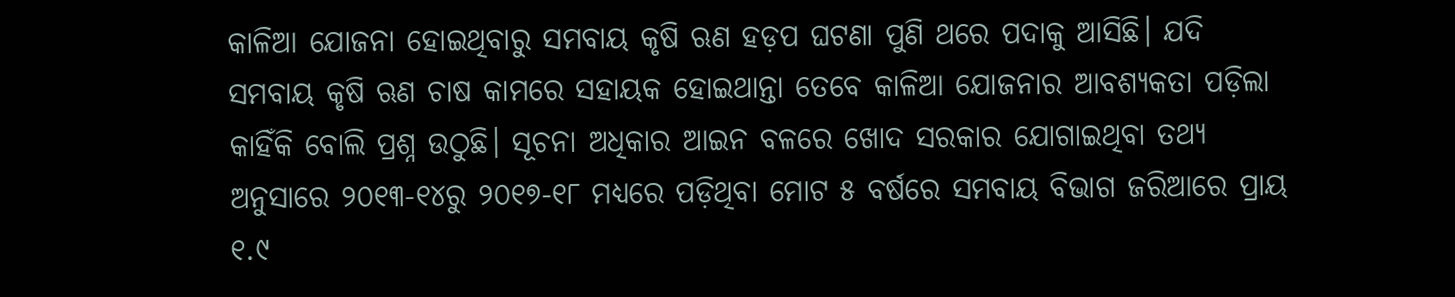କାଳିଆ ଯୋଜନା ହୋଇଥିବାରୁ ସମବାୟ କୃଷି ଋଣ ହଡ଼ପ ଘଟଣା ପୁଣି ଥରେ ପଦାକୁ ଆସିଛି। ଯଦି ସମବାୟ କୃଷି ଋଣ ଚାଷ କାମରେ ସହାୟକ ହୋଇଥାନ୍ତା ତେବେ କାଳିଆ ଯୋଜନାର ଆବଶ୍ୟକତା ପଡ଼ିଲା କାହିଁକି ବୋଲି ପ୍ରଶ୍ନ ଉଠୁଛି। ସୂଚନା ଅଧିକାର ଆଇନ ବଳରେ ଖୋଦ ସରକାର ଯୋଗାଇଥିବା ତଥ୍ୟ ଅନୁସାରେ ୨୦୧୩-୧୪ରୁ ୨୦୧୭-୧୮ ମଧ୍ୟରେ ପଡ଼ିଥିବା ମୋଟ ୫ ବର୍ଷରେ ସମବାୟ ବିଭାଗ ଜରିଆରେ ପ୍ରାୟ ୧.୯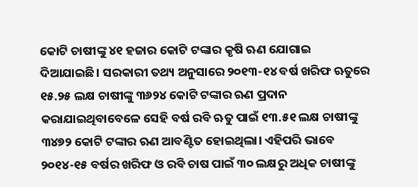କୋଟି ଚାଷୀଙ୍କୁ ୪୧ ହଜାର କୋଟି ଟଙ୍କାର କୃଷି ଋଣ ଯୋଗାଇ ଦିଆଯାଇଛି। ସରକାରୀ ତଥ୍ୟ ଅନୁସାରେ ୨୦୧୩-୧୪ ବର୍ଷ ଖରିଫ ଋତୁରେ ୧୫.୨୫ ଲକ୍ଷ ଚାଷୀଙ୍କୁ ୩୬୨୪ କୋଟି ଟଙ୍କାର ଋଣ ପ୍ରଦାନ କରାଯାଇଥିବାବେଳେ ସେହି ବର୍ଷ ରବି ଋତୁ ପାଇଁ ୧୩.୫୧ ଲକ୍ଷ ଚାଷୀଙ୍କୁ ୩୪୭୨ କୋଟି ଟଙ୍କାର ଋଣ ଆବଣ୍ଟିତ ହୋଇଥିଲା। ଏହିପରି ଭାବେ ୨୦୧୪-୧୫ ବର୍ଷର ଖରିଫ ଓ ରବି ଚାଷ ପାଇଁ ୩୦ ଲକ୍ଷରୁ ଅଧିକ ଚାଷୀଙ୍କୁ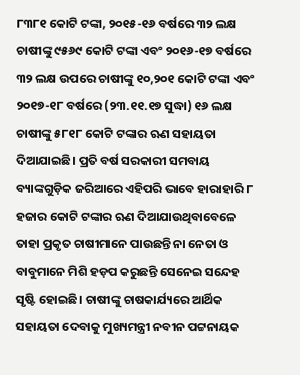୮୩୮୧ କୋଟି ଟଙ୍କା, ୨୦୧୫-୧୬ ବର୍ଷରେ ୩୨ ଲକ୍ଷ ଚାଷୀଙ୍କୁ ୯୫୬୯ କୋଟି ଟଙ୍କା ଏବଂ ୨୦୧୬-୧୭ ବର୍ଷରେ ୩୨ ଲକ୍ଷ ଉପରେ ଚାଷୀଙ୍କୁ ୧୦,୨୦୧ କୋଟି ଟଙ୍କା ଏବଂ ୨୦୧୭-୧୮ ବର୍ଷରେ (୨୩.୧୧.୧୭ ସୁଦ୍ଧା) ୧୬ ଲକ୍ଷ ଚାଷୀଙ୍କୁ ୫୮୧୮ କୋଟି ଟଙ୍କାର ଋଣ ସହାୟତା ଦିଆଯାଇଛି। ପ୍ରତି ବର୍ଷ ସରକାରୀ ସମବାୟ ବ୍ୟାଙ୍କଗୁଡ଼ିକ ଜରିଆରେ ଏହିପରି ଭାବେ ହାରାହାରି ୮ ହଜାର କୋଟି ଟଙ୍କାର ଋଣ ଦିଆଯାଉଥିବାବେଳେ ତାହା ପ୍ରକୃତ ଚାଷୀମାନେ ପାଉଛନ୍ତି ନା ନେତା ଓ ବାବୁମାନେ ମିଶି ହଡ଼ପ କରୁଛନ୍ତି ସେନେଇ ସନ୍ଦେହ ସୃଷ୍ଟି ହୋଇଛି। ଚାଷୀଙ୍କୁ ଚାଷକାର୍ଯ୍ୟରେ ଆର୍ଥିକ ସହାୟତା ଦେବାକୁ ମୁଖ୍ୟମନ୍ତ୍ରୀ ନବୀନ ପଟ୍ଟନାୟକ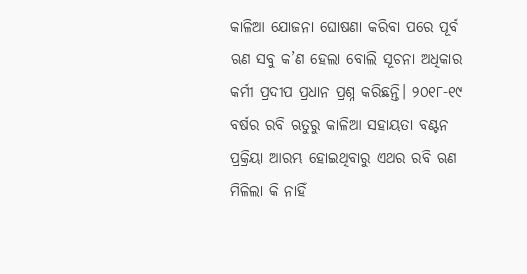କାଳିଆ ଯୋଜନା ଘୋଷଣା କରିବା ପରେ ପୂର୍ବ ଋଣ ସବୁ କ’ଣ ହେଲା ବୋଲି ସୂଚନା ଅଧିକାର କର୍ମୀ ପ୍ରଦୀପ ପ୍ରଧାନ ପ୍ରଶ୍ନ କରିଛନ୍ତି। ୨୦୧୮-୧୯ ବର୍ଷର ରବି ଋତୁରୁ କାଳିଆ ସହାୟତା ବଣ୍ଟନ ପ୍ରକ୍ରିୟା ଆରମ୍ଭ ହୋଇଥିବାରୁ ଏଥର ରବି ଋଣ ମିଳିଲା କି ନାହିଁ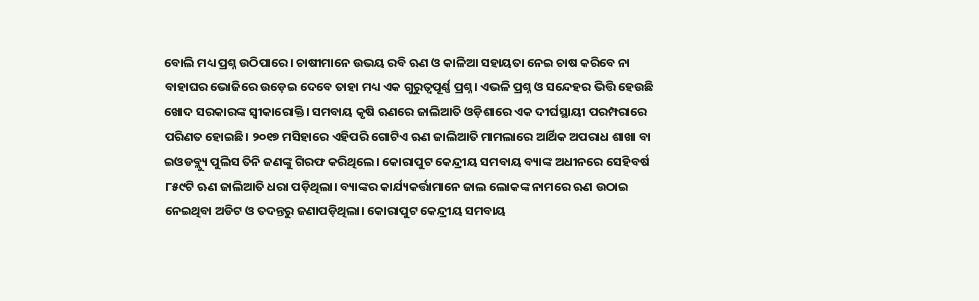ବୋଲି ମଧ୍ୟ ପ୍ରଶ୍ନ ଉଠିପାରେ। ଚାଷୀମାନେ ଉଭୟ ରବି ଋଣ ଓ କାଳିଆ ସହାୟତା ନେଇ ଚାଷ କରିବେ ନା ବାହାଘର ଭୋଜିରେ ଉଡ଼େଇ ଦେବେ ତାହା ମଧ୍ୟ ଏକ ଗୁରୁତ୍ବପୂର୍ଣ୍ଣ ପ୍ରଶ୍ନ। ଏଭଳି ପ୍ରଶ୍ନ ଓ ସନ୍ଦେହର ଭିତ୍ତି ହେଉଛି ଖୋଦ ସରକାରଙ୍କ ସ୍ବୀକାରୋକ୍ତି। ସମବାୟ କୃଷି ଋଣରେ ଜାଲିଆତି ଓଡ଼ିଶାରେ ଏକ ଦୀର୍ଘସ୍ଥାୟୀ ପରମ୍ପରାରେ ପରିଣତ ହୋଇଛି। ୨୦୧୭ ମସିହାରେ ଏହିପରି ଗୋଟିଏ ଋଣ ଜାଲିଆତି ମାମଲାରେ ଆର୍ଥିକ ଅପରାଧ ଶାଖା ବା ଇଓଡବ୍ଲ୍ୟୁ ପୁଲିସ ତିନି ଜଣଙ୍କୁ ଗିରଫ କରିଥିଲେ। କୋରାପୁଟ କେନ୍ଦ୍ରୀୟ ସମବାୟ ବ୍ୟାଙ୍କ ଅଧୀନରେ ସେହିବର୍ଷ ୮୫୯ଟି ଋଣ ଜାଲିଆତି ଧରା ପଡ଼ିଥିଲା। ବ୍ୟାଙ୍କର କାର୍ଯ୍ୟକର୍ତ୍ତାମାନେ ଜାଲ ଲୋକଙ୍କ ନାମରେ ଋଣ ଉଠାଇ ନେଇଥିବା ଅଡିଟ ଓ ତଦନ୍ତରୁ ଜଣାପଡ଼ିଥିଲା। କୋରାପୁଟ କେନ୍ଦ୍ରୀୟ ସମବାୟ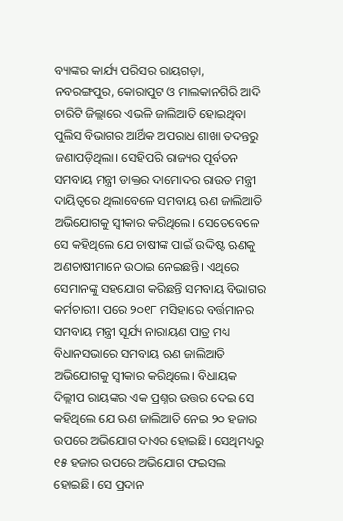ବ୍ୟାଙ୍କର କାର୍ଯ୍ୟ ପରିସର ରାୟଗଡ଼ା, ନବରଙ୍ଗପୁର, କୋରାପୁଟ ଓ ମାଲକାନଗିରି ଆଦି ଚାରିଟି ଜିଲ୍ଲାରେ ଏଭଳି ଜାଲିଆତି ହୋଇଥିବା ପୁଲିସ ବିଭାଗର ଆର୍ଥିକ ଅପରାଧ ଶାଖା ତଦନ୍ତରୁ ଜଣାପଡ଼ିଥିଲା। ସେହିପରି ରାଜ୍ୟର ପୂର୍ବତନ ସମବାୟ ମନ୍ତ୍ରୀ ଡାକ୍ତର ଦାମୋଦର ରାଉତ ମନ୍ତ୍ରୀ ଦାୟିତ୍ବରେ ଥିଲାବେଳେ ସମବାୟ ଋଣ ଜାଲିଆତି ଅଭିଯୋଗକୁ ସ୍ବୀକାର କରିଥିଲେ। ସେତେବେଳେ ସେ କହିଥିଲେ ଯେ ଚାଷୀଙ୍କ ପାଇଁ ଉଦ୍ଦିଷ୍ଟ ଋଣକୁ ଅଣଚାଷୀମାନେ ଉଠାଇ ନେଇଛନ୍ତି। ଏଥିରେ ସେମାନଙ୍କୁ ସହଯୋଗ କରିଛନ୍ତି ସମବାୟ ବିଭାଗର କର୍ମଚାରୀ। ପରେ ୨୦୧୮ ମସିହାରେ ବର୍ତ୍ତମାନର ସମବାୟ ମନ୍ତ୍ରୀ ସୂର୍ଯ୍ୟ ନାରାୟଣ ପାତ୍ର ମଧ୍ୟ ବିଧାନସଭାରେ ସମବାୟ ଋଣ ଜାଲିଆତି ଅଭିଯୋଗକୁ ସ୍ବୀକାର କରିଥିଲେ। ବିଧାୟକ ଦିଲ୍ଲୀପ ରାୟଙ୍କର ଏକ ପ୍ରଶ୍ନର ଉତ୍ତର ଦେଇ ସେ କହିଥିଲେ ଯେ ଋଣ ଜାଲିଆତି ନେଇ ୨୦ ହଜାର ଉପରେ ଅଭିଯୋଗ ଦାଏର ହୋଇଛି। ସେଥିମଧ୍ୟରୁ ୧୫ ହଜାର ଉପରେ ଅଭିଯୋଗ ଫଇସଲ ହୋଇଛି। ସେ ପ୍ରଦାନ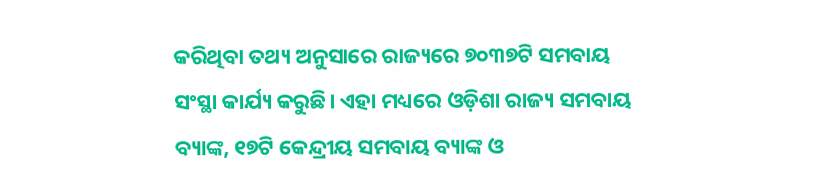କରିଥିବା ତଥ୍ୟ ଅନୁସାରେ ରାଜ୍ୟରେ ୭୦୩୭ଟି ସମବାୟ ସଂସ୍ଥା କାର୍ଯ୍ୟ କରୁଛି। ଏହା ମଧ୍ୟରେ ଓଡ଼ିଶା ରାଜ୍ୟ ସମବାୟ ବ୍ୟାଙ୍କ, ୧୭ଟି କେନ୍ଦ୍ରୀୟ ସମବାୟ ବ୍ୟାଙ୍କ ଓ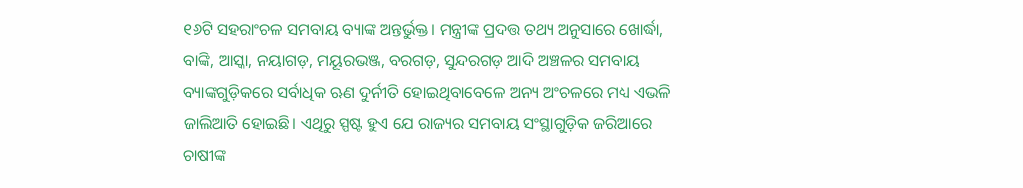୧୬ଟି ସହରାଂଚଳ ସମବାୟ ବ୍ୟାଙ୍କ ଅନ୍ତର୍ଭୁକ୍ତ। ମନ୍ତ୍ରୀଙ୍କ ପ୍ରଦତ୍ତ ତଥ୍ୟ ଅନୁସାରେ ଖୋର୍ଦ୍ଧା, ବାଙ୍କି, ଆସ୍କା, ନୟାଗଡ଼, ମୟୂରଭଞ୍ଜ, ବରଗଡ଼, ସୁନ୍ଦରଗଡ଼ ଆଦି ଅଞ୍ଚଳର ସମବାୟ ବ୍ୟାଙ୍କଗୁଡ଼ିକରେ ସର୍ବାଧିକ ଋଣ ଦୁର୍ନୀତି ହୋଇଥିବାବେଳେ ଅନ୍ୟ ଅଂଚଳରେ ମଧ୍ୟ ଏଭଳି ଜାଲିଆତି ହୋଇଛି। ଏଥିରୁ ସ୍ପଷ୍ଟ ହୁଏ ଯେ ରାଜ୍ୟର ସମବାୟ ସଂସ୍ଥାଗୁଡ଼ିକ ଜରିଆରେ ଚାଷୀଙ୍କ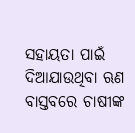ସହାୟତା ପାଇଁ ଦିଆଯାଉଥିବା ଋଣ ବାସ୍ତବରେ ଚାଷୀଙ୍କ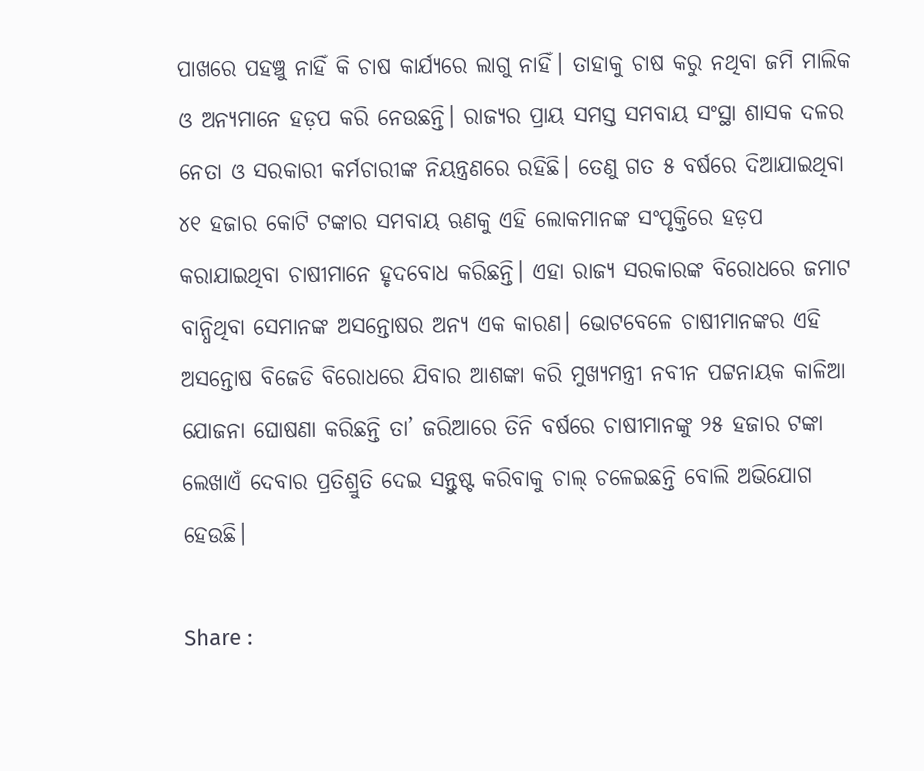ପାଖରେ ପହଞ୍ଚୁ ନାହିଁ କି ଚାଷ କାର୍ଯ୍ୟରେ ଲାଗୁ ନାହିଁ। ତାହାକୁ ଚାଷ କରୁ ନଥିବା ଜମି ମାଲିକ ଓ ଅନ୍ୟମାନେ ହଡ଼ପ କରି ନେଉଛନ୍ତି। ରାଜ୍ୟର ପ୍ରାୟ ସମସ୍ତ ସମବାୟ ସଂସ୍ଥା ଶାସକ ଦଳର ନେତା ଓ ସରକାରୀ କର୍ମଚାରୀଙ୍କ ନିୟନ୍ତ୍ରଣରେ ରହିଛି। ତେଣୁ ଗତ ୫ ବର୍ଷରେ ଦିଆଯାଇଥିବା ୪୧ ହଜାର କୋଟି ଟଙ୍କାର ସମବାୟ ଋଣକୁ ଏହି ଲୋକମାନଙ୍କ ସଂପୃକ୍ତିରେ ହଡ଼ପ କରାଯାଇଥିବା ଚାଷୀମାନେ ହୃଦବୋଧ କରିଛନ୍ତି। ଏହା ରାଜ୍ୟ ସରକାରଙ୍କ ବିରୋଧରେ ଜମାଟ ବାନ୍ଧିଥିବା ସେମାନଙ୍କ ଅସନ୍ତୋଷର ଅନ୍ୟ ଏକ କାରଣ। ଭୋଟବେଳେ ଚାଷୀମାନଙ୍କର ଏହି ଅସନ୍ତୋଷ ବିଜେଡି ବିରୋଧରେ ଯିବାର ଆଶଙ୍କା କରି ମୁଖ୍ୟମନ୍ତ୍ରୀ ନବୀନ ପଟ୍ଟନାୟକ କାଳିଆ ଯୋଜନା ଘୋଷଣା କରିଛନ୍ତି ତା’ ଜରିଆରେ ତିନି ବର୍ଷରେ ଚାଷୀମାନଙ୍କୁ ୨୫ ହଜାର ଟଙ୍କା ଲେଖାଏଁ ଦେବାର ପ୍ରତିଶ୍ରୁତି ଦେଇ ସନ୍ତୁଷ୍ଟ କରିବାକୁ ଚାଲ୍‌ ଚଳେଇଛନ୍ତି ବୋଲି ଅଭିଯୋଗ ହେଉଛି।

Share :